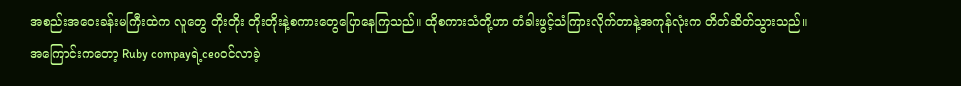အစည်းအ၀ေးခန်းမကြီးထဲက လူတွေ တိုးတိုး တိုးတိုးနဲ့စကားတွေပြောနေကြသည်။ ထိုစကားသံတို့ဟာ တံခါးဖွင့်သံကြားလိုက်တာနဲ့အကုန်လုံးက တိတ်ဆိတ်သွားသည်။
အကြောင်းကတော့ Ruby compayရဲ့ceo၀င်လာခဲ့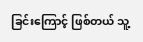ခြင်းကြောင့် ဖြစ်တယ် သူ့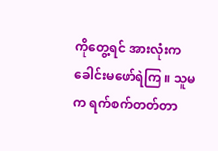ကိုတွေ့ရင် အားလုံးက ခေါင်းမဖော်ရဲကြ ။ သူမက ရက်စက်တတ်တာ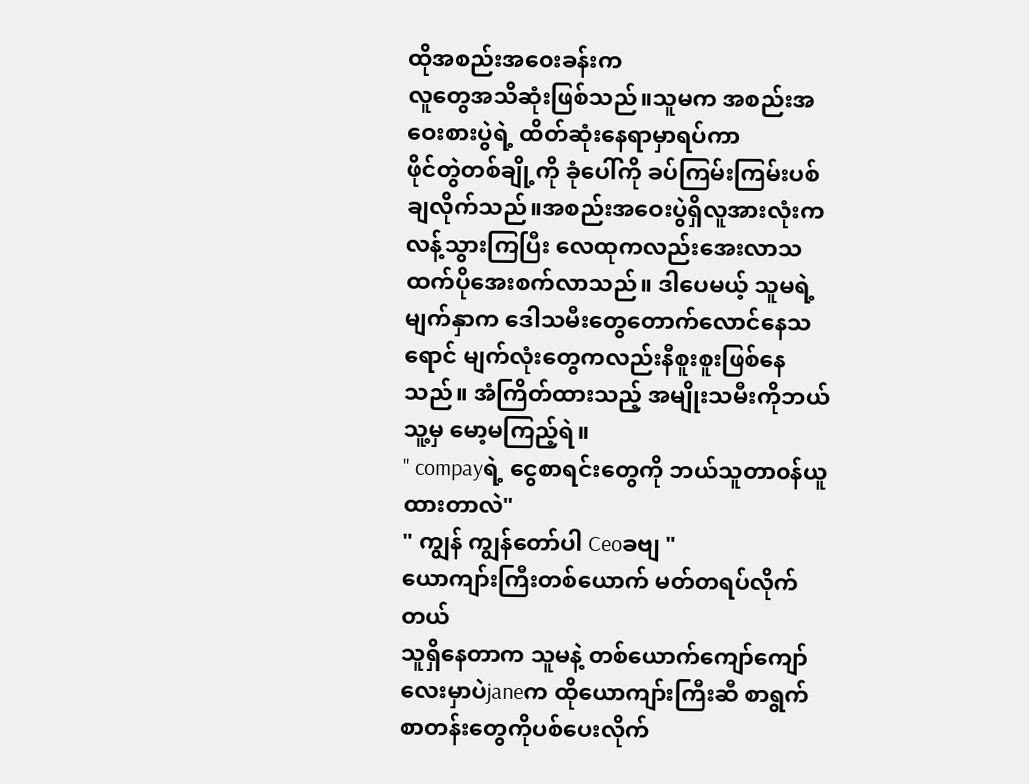ထိုအစည်းအ၀ေးခန်းက
လူတွေအသိဆုံးဖြစ်သည်။သူမက အစည်းအဝေးစားပွဲရဲ့ ထိတ်ဆုံးနေရာမှာရပ်ကာ
ဖိုင်တွဲတစ်ချို့ကို ခုံပေါ်ကို ခပ်ကြမ်းကြမ်းပစ်ချလိုက်သည်။အစည်းအဝေးပွဲရှိလူအားလုံးကလန့်သွားကြပြီး လေထုကလည်းအေးလာသထက်ပိုအေးစက်လာသည်။ ဒါပေမယ့် သူမရဲ့မျက်နှာက ဒေါသမီးတွေတောက်လောင်နေသရောင် မျက်လုံးတွေကလည်းနီစူးစူးဖြစ်နေသည်။ အံကြိတ်ထားသည့် အမျိုးသမီးကိုဘယ်သူ့မှ မော့မကြည့်ရဲ။
" compayရဲ့ ငွေစာရင်းတွေကို ဘယ်သူတာ၀န်ယူထားတာလဲ"
" ကျွန် ကျွန်တော်ပါ Ceoခဗျ "
ယောကျာ်းကြီးတစ်ယောက် မတ်တရပ်လိုက်တယ်
သူရှိနေတာက သူမနဲ့ တစ်ယောက်ကျော်ကျော်လေးမှာပဲjaneက ထိုယောကျာ်းကြီးဆီ စာရွက်စာတန်းတွေကိုပစ်ပေးလိုက်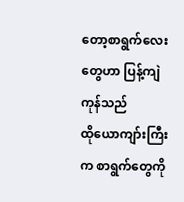တော့စာရွက်လေးတွေဟာ ပြန့်ကျဲကုန်သည်
ထိုယောကျာ်းကြီးက စာရွက်တွေကို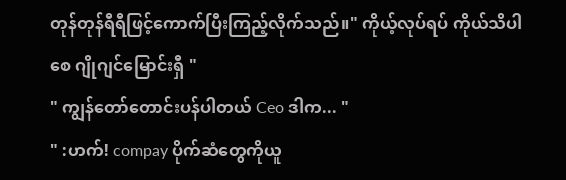တုန်တုန်ရီရီဖြင့်ကောက်ပြီးကြည့်လိုက်သည်။" ကိုယ့်လုပ်ရပ် ကိုယ်သိပါစေ ဂျိုဂျင်မြောင်းရှီ "
" ကျွန်တော်တောင်းပန်ပါတယ် Ceo ဒါက... "
" :ဟက်! compay ပိုက်ဆံတွေကိုယူ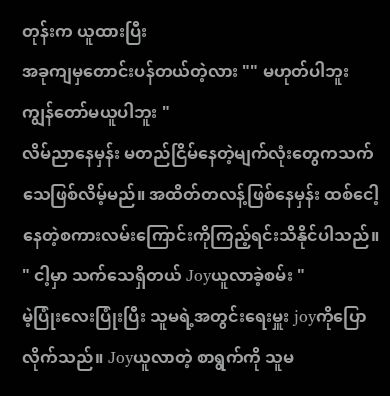တုန်းက ယူထားပြီး
အခုကျမှတောင်းပန်တယ်တဲ့လား "" မဟုတ်ပါဘူး ကျွန်တော်မယူပါဘူး "
လိမ်ညာနေမှန်း မတည်ငြိမ်နေတဲ့မျက်လုံးတွေကသက်သေဖြစ်လိမ့်မည်။ အထိတ်တလန့်ဖြစ်နေမှန်း ထစ်ငေါ့နေတဲ့စကားလမ်းကြောင်းကိုကြည့်ရင်းသိနိုင်ပါသည်။
" ငါ့မှာ သက်သေရှိတယ် Joyယူလာခဲ့စမ်း "
မဲ့ပြုံးလေးပြုံးပြီး သူမရဲ့အတွင်းရေးမှူး joyကိုပြောလိုက်သည်။ Joyယူလာတဲ့ စာရွက်ကို သူမ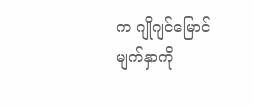က ဂျိုဂျင်မြောင်မျက်နှာကို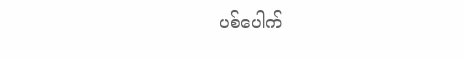ပစ်ပေါက်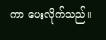ကာ ပေးလိုက်သည်။